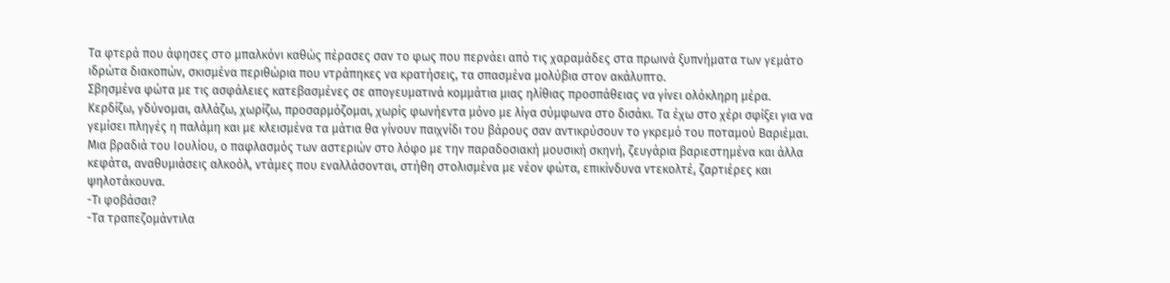Τα φτερά που άφησες στο μπαλκόνι καθώς πέρασες σαν το φως που περνάει από τις χαραμάδες στα πρωινά ξυπνήματα των γεμάτο ιδρώτα διακοπών, σκισμένα περιθώρια που ντράπηκες να κρατήσεις, τα σπασμένα μολύβια στον ακάλυπτο.
Σβησμένα φώτα με τις ασφάλειες κατεβασμένες σε απογευματινά κομμάτια μιας ηλίθιας προσπάθειας να γίνει ολόκληρη μέρα. Κερδίζω, γδύνομαι, αλλάζω, χωρίζω, προσαρμόζομαι, χωρίς φωνήεντα μόνο με λίγα σύμφωνα στο δισάκι. Τα έχω στο χέρι σφίξει για να γεμίσει πληγές η παλάμη και με κλεισμένα τα μάτια θα γίνουν παιχνίδι του βάρους σαν αντικρύσουν το γκρεμό του ποταμού Βαριέμαι.
Μια βραδιά του Ιουλίου, ο παφλασμός των αστεριών στο λόφο με την παραδοσιακή μουσική σκηνή, ζευγάρια βαριεστημένα και άλλα κεφάτα, αναθυμιάσεις αλκοόλ, ντάμες που εναλλάσονται, στήθη στολισμένα με νέον φώτα, επικίνδυνα ντεκολτέ, ζαρτιέρες και ψηλοτάκουνα.
-Τι φοβάσαι?
-Τα τραπεζομάντιλα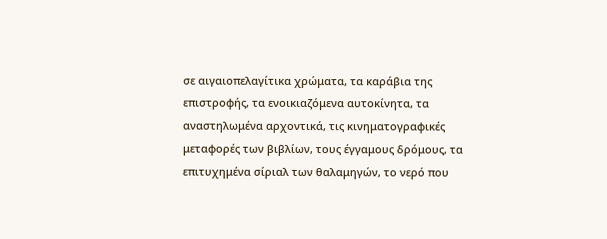σε αιγαιοπελαγίτικα χρώματα, τα καράβια της επιστροφής, τα ενοικιαζόμενα αυτοκίνητα, τα αναστηλωμένα αρχοντικά, τις κινηματογραφικές μεταφορές των βιβλίων, τους έγγαμους δρόμους, τα επιτυχημένα σίριαλ των θαλαμηγών, το νερό που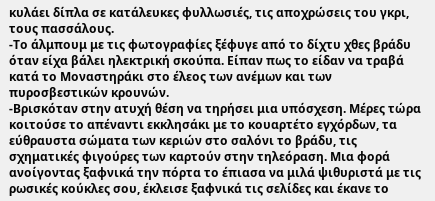κυλάει δίπλα σε κατάλευκες φυλλωσιές, τις αποχρώσεις του γκρι, τους πασσάλους.
-Το άλμπουμ με τις φωτογραφίες ξέφυγε από το δίχτυ χθες βράδυ όταν είχα βάλει ηλεκτρική σκούπα. Είπαν πως το είδαν να τραβά κατά το Μοναστηράκι στο έλεος των ανέμων και των πυροσβεστικών κρουνών.
-Βρισκόταν στην ατυχή θέση να τηρήσει μια υπόσχεση. Μέρες τώρα κοιτούσε το απέναντι εκκλησάκι με το κουαρτέτο εγχόρδων, τα εύθραυστα σώματα των κεριών στο σαλόνι το βράδυ, τις σχηματικές φιγούρες των καρτούν στην τηλεόραση. Μια φορά ανοίγοντας ξαφνικά την πόρτα το έπιασα να μιλά ψιθυριστά με τις ρωσικές κούκλες σου, έκλεισε ξαφνικά τις σελίδες και έκανε το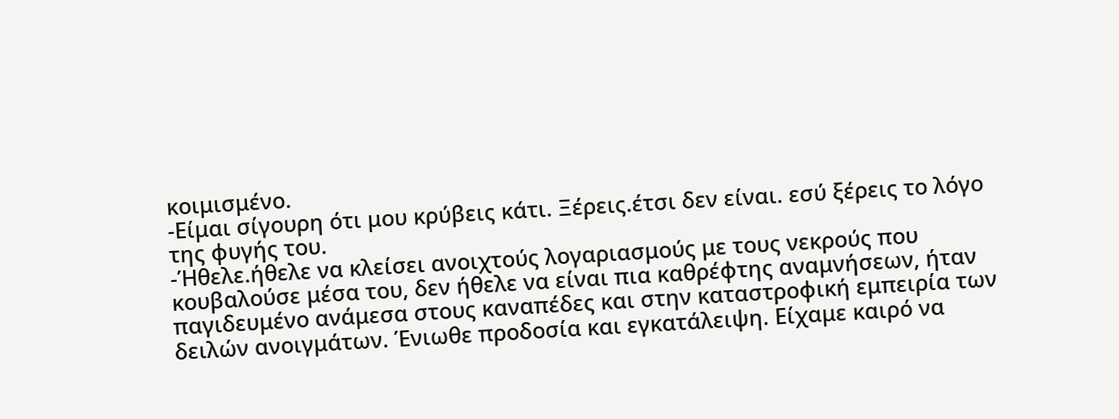κοιμισμένο.
-Είμαι σίγουρη ότι μου κρύβεις κάτι. Ξέρεις.έτσι δεν είναι. εσύ ξέρεις το λόγο της φυγής του.
-Ήθελε.ήθελε να κλείσει ανοιχτούς λογαριασμούς με τους νεκρούς που κουβαλούσε μέσα του, δεν ήθελε να είναι πια καθρέφτης αναμνήσεων, ήταν παγιδευμένο ανάμεσα στους καναπέδες και στην καταστροφική εμπειρία των δειλών ανοιγμάτων. Ένιωθε προδοσία και εγκατάλειψη. Είχαμε καιρό να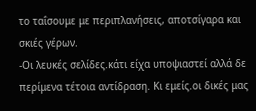το ταΐσουμε με περιπλανήσεις, αποτσίγαρα και σκιές γέρων.
-Οι λευκές σελίδες.κάτι είχα υποψιαστεί αλλά δε περίμενα τέτοια αντίδραση. Κι εμείς.οι δικές μας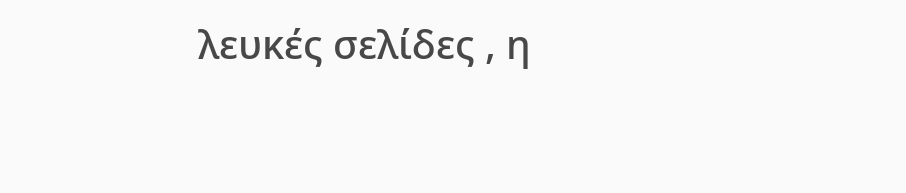λευκές σελίδες , η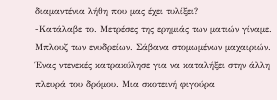διαμαντένια λήθη που μας έχει τυλίξει?
-Κατάλαβε το. Μετρέσες της ερημιάς των ματιών γίναμε. Μπλουζ των ενυδρείων. Σάβανα στομωμένων μαχαιριών.
Ένας ντενεκές κατρακύλησε για να καταλήξει στην άλλη πλευρά του δρόμου. Μια σκοτεινή φιγούρα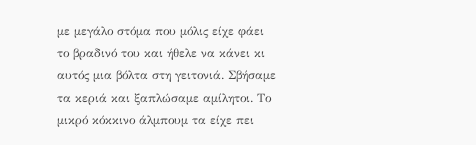με μεγάλο στόμα που μόλις είχε φάει το βραδινό του και ήθελε να κάνει κι αυτός μια βόλτα στη γειτονιά. Σβήσαμε τα κεριά και ξαπλώσαμε αμίλητοι. Το μικρό κόκκινο άλμπουμ τα είχε πει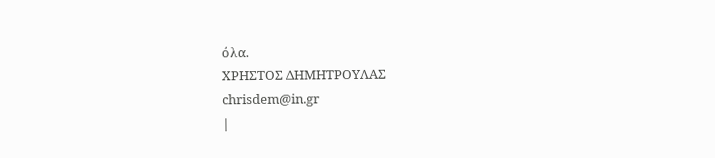όλα.
ΧΡΗΣΤΟΣ ΔΗΜΗΤΡΟΥΛΑΣ
chrisdem@in.gr
|